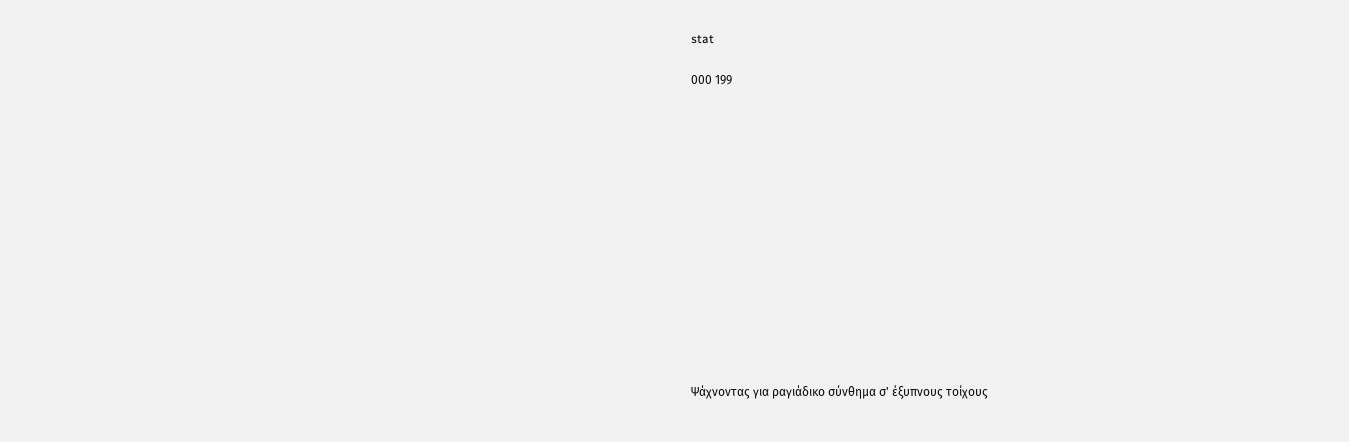stat

000 199














Ψάχνοντας για ραγιάδικο σύνθημα σ' έξυπνους τοίχους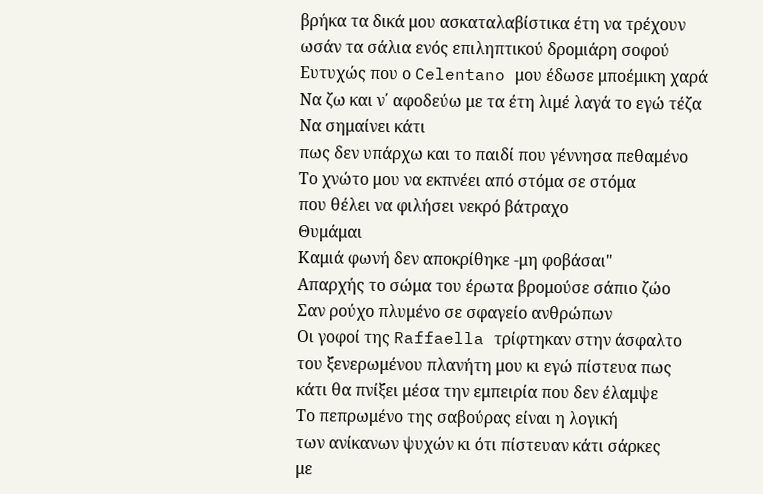βρήκα τα δικά μου ασκαταλαβίστικα έτη να τρέχουν
ωσάν τα σάλια ενός επιληπτικού δρομιάρη σοφού
Ευτυχώς που ο Celentano μου έδωσε μποέμικη χαρά
Να ζω και ν΄ αφοδεύω με τα έτη λιμέ λαγά το εγώ τέζα
Να σημαίνει κάτι
πως δεν υπάρχω και το παιδί που γέννησα πεθαμένο
Το χνώτο μου να εκπνέει από στόμα σε στόμα
που θέλει να φιλήσει νεκρό βάτραχο
Θυμάμαι
Καμιά φωνή δεν αποκρίθηκε -μη φοβάσαι"
Απαρχής το σώμα του έρωτα βρομούσε σάπιο ζώο
Σαν ρούχο πλυμένο σε σφαγείο ανθρώπων
Οι γοφοί της Raffaella τρίφτηκαν στην άσφαλτο
του ξενερωμένου πλανήτη μου κι εγώ πίστευα πως
κάτι θα πνίξει μέσα την εμπειρία που δεν έλαμψε
Το πεπρωμένο της σαβούρας είναι η λογική
των ανίκανων ψυχών κι ότι πίστευαν κάτι σάρκες
με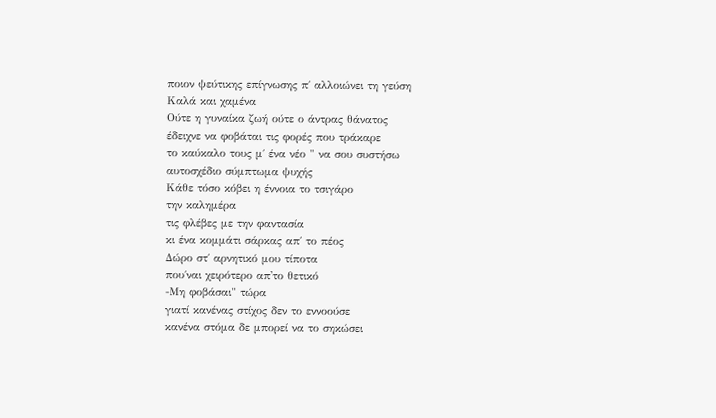ποιον ψεύτικης επίγνωσης π΄ αλλοιώνει τη γεύση
Καλά και χαμένα
Ούτε η γυναίκα ζωή ούτε ο άντρας θάνατος
έδειχνε να φοβάται τις φορές που τράκαρε
το καύκαλο τους μ΄ ένα νέο " να σου συστήσω
αυτοσχέδιο σύμπτωμα ψυχής
Κάθε τόσο κόβει η έννοια το τσιγάρο
την καλημέρα
τις φλέβες με την φαντασία
κι ένα κομμάτι σάρκας απ΄ το πέος
Δώρο στ΄ αρνητικό μου τίποτα
που΄ναι χειρότερο απ'το θετικό
-Μη φοβάσαι" τώρα
γιατί κανένας στίχος δεν το εννοούσε
κανένα στόμα δε μπορεί να το σηκώσει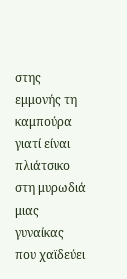στης εμμονής τη καμπούρα
γιατί είναι πλιάτσικο στη μυρωδιά μιας γυναίκας
που χαϊδεύει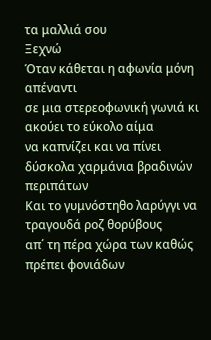τα μαλλιά σου
Ξεχνώ
Όταν κάθεται η αφωνία μόνη απέναντι
σε μια στερεοφωνική γωνιά κι ακούει το εύκολο αίμα
να καπνίζει και να πίνει
δύσκολα χαρμάνια βραδινών περιπάτων
Και το γυμνόστηθο λαρύγγι να τραγουδά ροζ θορύβους
απ΄ τη πέρα χώρα των καθώς πρέπει φονιάδων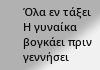Όλα εν τάξει
Η γυναίκα βογκάει πριν γεννήσει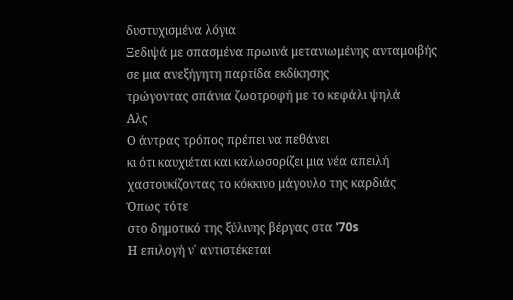δυστυχισμένα λόγια
Ξεδιψά με σπασμένα πρωινά μετανιωμένης ανταμοιβής
σε μια ανεξήγητη παρτίδα εκδίκησης
τρώγοντας σπάνια ζωοτροφή με το κεφάλι ψηλά
Αλς
Ο άντρας τρόπος πρέπει να πεθάνει
κι ότι καυχιέται και καλωσορίζει μια νέα απειλή
χαστουκίζοντας το κόκκινο μάγουλο της καρδιάς
Όπως τότε
στο δημοτικό της ξύλινης βέργας στα '70s
Η επιλογή ν΄ αντιστέκεται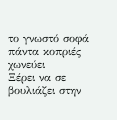το γνωστό σοφά πάντα κοπριές χωνεύει
Ξέρει να σε βουλιάζει στην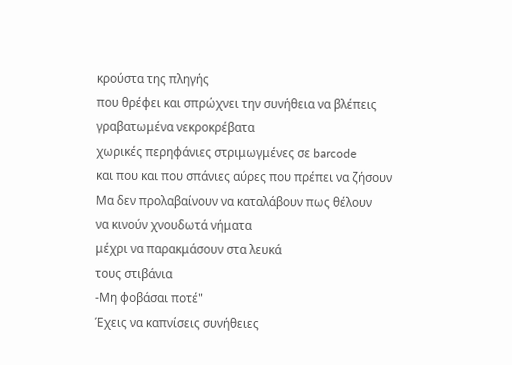κρούστα της πληγής
που θρέφει και σπρώχνει την συνήθεια να βλέπεις
γραβατωμένα νεκροκρέβατα
χωρικές περηφάνιες στριμωγμένες σε barcode
και που και που σπάνιες αύρες που πρέπει να ζήσουν
Μα δεν προλαβαίνουν να καταλάβουν πως θέλουν
να κινούν χνουδωτά νήματα
μέχρι να παρακμάσουν στα λευκά
τους στιβάνια
-Μη φοβάσαι ποτέ"
Έχεις να καπνίσεις συνήθειες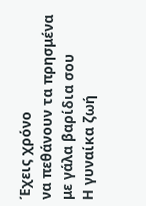Έχεις χρόνο
να πεθάνουν τα πρησμένα με γάλα βαρίδια σου
Η γυναίκα ζωή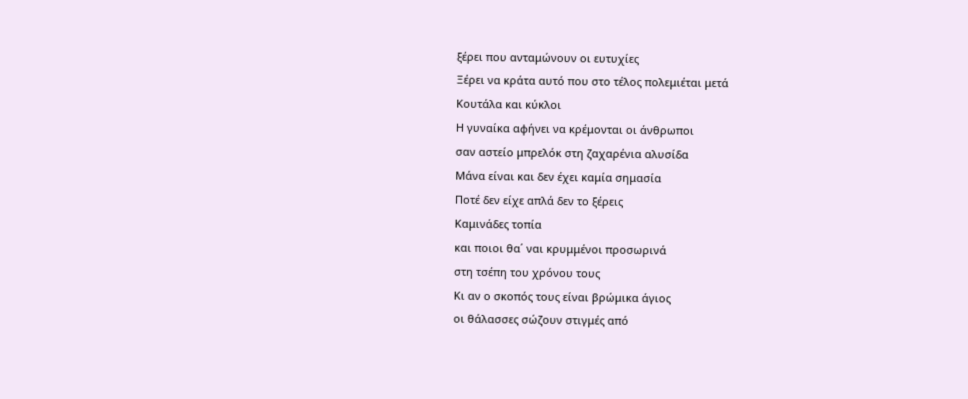ξέρει που ανταμώνουν οι ευτυχίες
Ξέρει να κράτα αυτό που στο τέλος πολεμιέται μετά
Κουτάλα και κύκλοι
Η γυναίκα αφήνει να κρέμονται οι άνθρωποι
σαν αστείο μπρελόκ στη ζαχαρένια αλυσίδα
Μάνα είναι και δεν έχει καμία σημασία
Ποτέ δεν είχε απλά δεν το ξέρεις
Καμινάδες τοπία
και ποιοι θα΄ ναι κρυμμένοι προσωρινά
στη τσέπη του χρόνου τους
Κι αν ο σκοπός τους είναι βρώμικα άγιος
οι θάλασσες σώζουν στιγμές από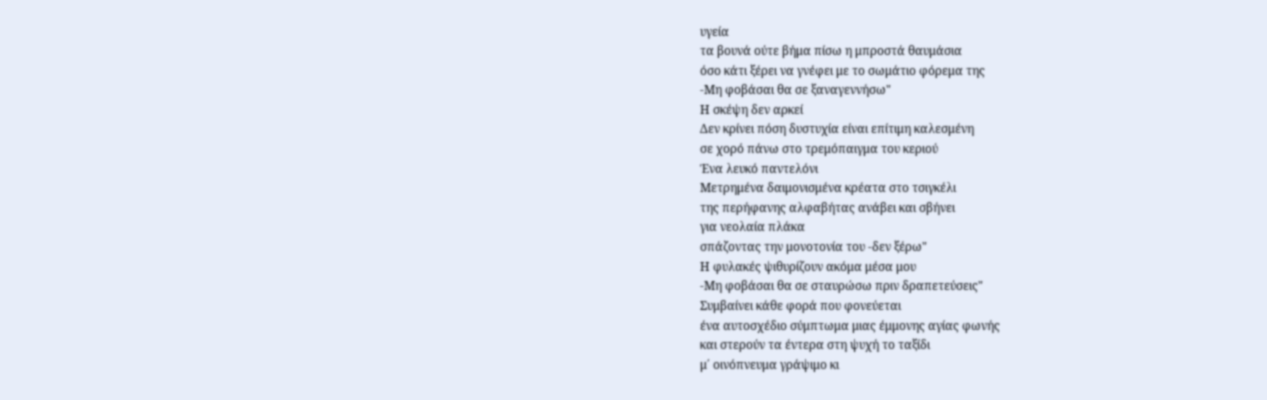υγεία
τα βουνά ούτε βήμα πίσω η μπροστά θαυμάσια
όσο κάτι ξέρει να γνέφει με το σωμάτιο φόρεμα της
-Μη φοβάσαι θα σε ξαναγεννήσω"
Η σκέψη δεν αρκεί
Δεν κρίνει πόση δυστυχία είναι επίτιμη καλεσμένη
σε χορό πάνω στο τρεμόπαιγμα του κεριού
Ένα λευκό παντελόνι
Μετρημένα δαιμονισμένα κρέατα στο τσιγκέλι
της περήφανης αλφαβήτας ανάβει και σβήνει
για νεολαία πλάκα
σπάζοντας την μονοτονία του -δεν ξέρω"
Η φυλακές ψιθυρίζουν ακόμα μέσα μου
-Μη φοβάσαι θα σε σταυρώσω πριν δραπετεύσεις"
Συμβαίνει κάθε φορά που φονεύεται
ένα αυτοσχέδιο σύμπτωμα μιας έμμονης αγίας φωνής
και στερούν τα έντερα στη ψυχή το ταξίδι
μ΄ οινόπνευμα γράψιμο κι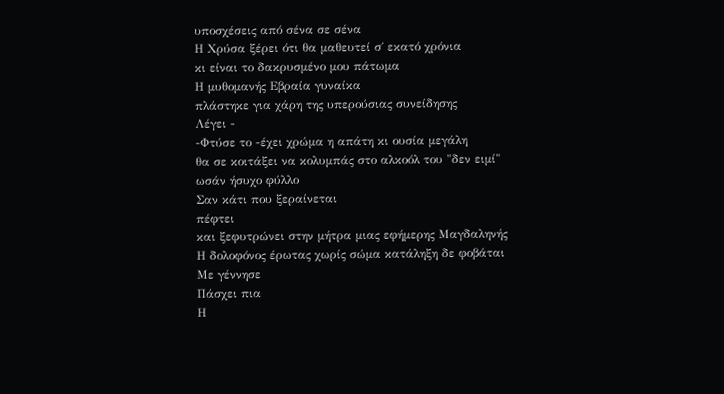υποσχέσεις από σένα σε σένα
Η Χρύσα ξέρει ότι θα μαθευτεί σ΄ εκατό χρόνια
κι είναι το δακρυσμένο μου πάτωμα
Η μυθομανής Εβραία γυναίκα
πλάστηκε για χάρη της υπερούσιας συνείδησης
Λέγει -
-Φτύσε το -έχει χρώμα η απάτη κι ουσία μεγάλη
θα σε κοιτάξει να κολυμπάς στο αλκοόλ του "δεν ειμί"
ωσάν ήσυχο φύλλο
Σαν κάτι που ξεραίνεται
πέφτει
και ξεφυτρώνει στην μήτρα μιας εφήμερης Μαγδαληνής
Η δολοφόνος έρωτας χωρίς σώμα κατάληξη δε φοβάται
Με γέννησε
Πάσχει πια
Η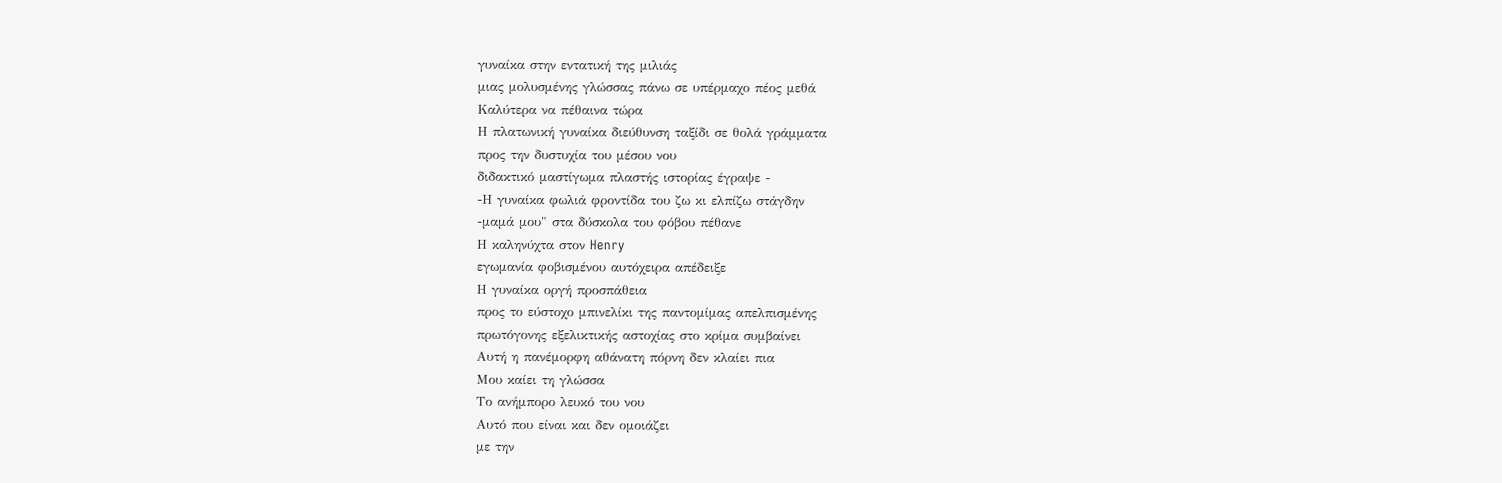γυναίκα στην εντατική της μιλιάς
μιας μολυσμένης γλώσσας πάνω σε υπέρμαχο πέος μεθά
Καλύτερα να πέθαινα τώρα
Η πλατωνική γυναίκα διεύθυνση ταξίδι σε θολά γράμματα
προς την δυστυχία του μέσου νου
διδακτικό μαστίγωμα πλαστής ιστορίας έγραψε -
-Η γυναίκα φωλιά φροντίδα του ζω κι ελπίζω στάγδην
-μαμά μου" στα δύσκολα του φόβου πέθανε
Η καληνύχτα στον Henry
εγωμανία φοβισμένου αυτόχειρα απέδειξε
Η γυναίκα οργή προσπάθεια
προς το εύστοχο μπινελίκι της παντομίμας απελπισμένης
πρωτόγονης εξελικτικής αστοχίας στο κρίμα συμβαίνει
Αυτή η πανέμορφη αθάνατη πόρνη δεν κλαίει πια
Μου καίει τη γλώσσα
Το ανήμπορο λευκό του νου
Αυτό που είναι και δεν ομοιάζει
με την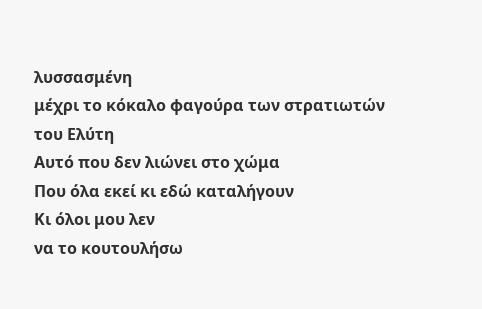λυσσασμένη
μέχρι το κόκαλο φαγούρα των στρατιωτών του Ελύτη
Αυτό που δεν λιώνει στο χώμα
Που όλα εκεί κι εδώ καταλήγουν
Κι όλοι μου λεν
να το κουτουλήσω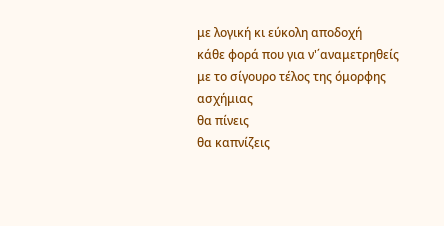με λογική κι εύκολη αποδοχή
κάθε φορά που για ν'΄αναμετρηθείς
με το σίγουρο τέλος της όμορφης ασχήμιας
θα πίνεις
θα καπνίζεις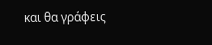και θα γράφεις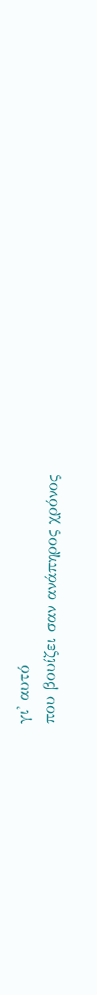γι' αυτό
που βουίζει σαν ανάπηρος χρόνος